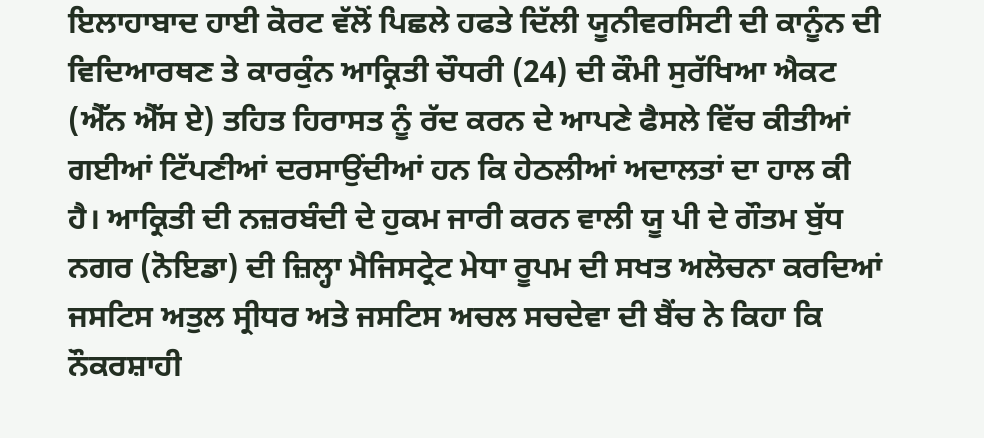ਇਲਾਹਾਬਾਦ ਹਾਈ ਕੋਰਟ ਵੱਲੋਂ ਪਿਛਲੇ ਹਫਤੇ ਦਿੱਲੀ ਯੂਨੀਵਰਸਿਟੀ ਦੀ ਕਾਨੂੰਨ ਦੀ ਵਿਦਿਆਰਥਣ ਤੇ ਕਾਰਕੁੰਨ ਆਕ੍ਰਿਤੀ ਚੌਧਰੀ (24) ਦੀ ਕੌਮੀ ਸੁਰੱਖਿਆ ਐਕਟ (ਐੱਨ ਐੱਸ ਏ) ਤਹਿਤ ਹਿਰਾਸਤ ਨੂੰ ਰੱਦ ਕਰਨ ਦੇ ਆਪਣੇ ਫੈਸਲੇ ਵਿੱਚ ਕੀਤੀਆਂ ਗਈਆਂ ਟਿੱਪਣੀਆਂ ਦਰਸਾਉਂਦੀਆਂ ਹਨ ਕਿ ਹੇਠਲੀਆਂ ਅਦਾਲਤਾਂ ਦਾ ਹਾਲ ਕੀ ਹੈ। ਆਕ੍ਰਿਤੀ ਦੀ ਨਜ਼ਰਬੰਦੀ ਦੇ ਹੁਕਮ ਜਾਰੀ ਕਰਨ ਵਾਲੀ ਯੂ ਪੀ ਦੇ ਗੌਤਮ ਬੁੱਧ ਨਗਰ (ਨੋਇਡਾ) ਦੀ ਜ਼ਿਲ੍ਹਾ ਮੈਜਿਸਟ੍ਰੇਟ ਮੇਧਾ ਰੂਪਮ ਦੀ ਸਖਤ ਅਲੋਚਨਾ ਕਰਦਿਆਂ ਜਸਟਿਸ ਅਤੁਲ ਸ੍ਰੀਧਰ ਅਤੇ ਜਸਟਿਸ ਅਚਲ ਸਚਦੇਵਾ ਦੀ ਬੈਂਚ ਨੇ ਕਿਹਾ ਕਿ ਨੌਕਰਸ਼ਾਹੀ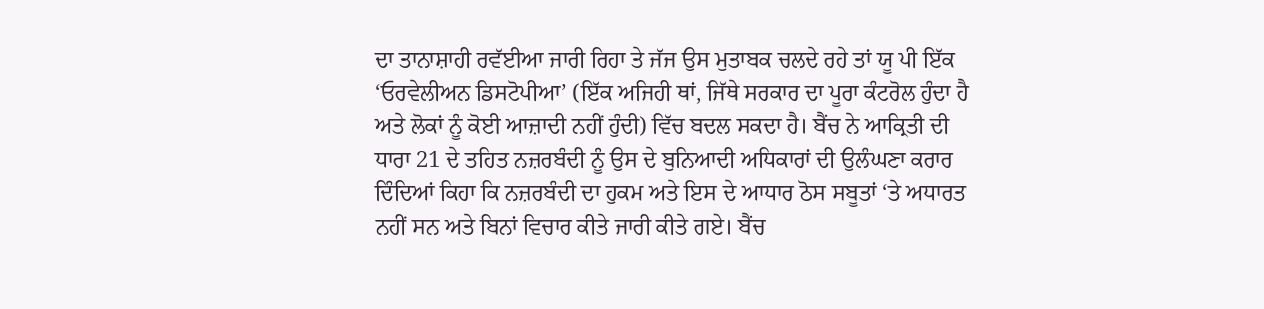ਦਾ ਤਾਨਾਸ਼ਾਹੀ ਰਵੱਈਆ ਜਾਰੀ ਰਿਹਾ ਤੇ ਜੱਜ ਉਸ ਮੁਤਾਬਕ ਚਲਦੇ ਰਹੇ ਤਾਂ ਯੂ ਪੀ ਇੱਕ ‘ਓਰਵੇਲੀਅਨ ਡਿਸਟੋਪੀਆ’ (ਇੱਕ ਅਜਿਹੀ ਥਾਂ, ਜਿੱਥੇ ਸਰਕਾਰ ਦਾ ਪੂਰਾ ਕੰਟਰੋਲ ਹੁੰਦਾ ਹੈ ਅਤੇ ਲੋਕਾਂ ਨੂੰ ਕੋਈ ਆਜ਼ਾਦੀ ਨਹੀਂ ਹੁੰਦੀ) ਵਿੱਚ ਬਦਲ ਸਕਦਾ ਹੈ। ਬੈਂਚ ਨੇ ਆਕ੍ਰਿਤੀ ਦੀ ਧਾਰਾ 21 ਦੇ ਤਹਿਤ ਨਜ਼ਰਬੰਦੀ ਨੂੰ ਉਸ ਦੇ ਬੁਨਿਆਦੀ ਅਧਿਕਾਰਾਂ ਦੀ ਉਲੰਘਣਾ ਕਰਾਰ ਦਿੰਦਿਆਂ ਕਿਹਾ ਕਿ ਨਜ਼ਰਬੰਦੀ ਦਾ ਹੁਕਮ ਅਤੇ ਇਸ ਦੇ ਆਧਾਰ ਠੋਸ ਸਬੂਤਾਂ ‘ਤੇ ਅਧਾਰਤ ਨਹੀਂ ਸਨ ਅਤੇ ਬਿਨਾਂ ਵਿਚਾਰ ਕੀਤੇ ਜਾਰੀ ਕੀਤੇ ਗਏ। ਬੈਂਚ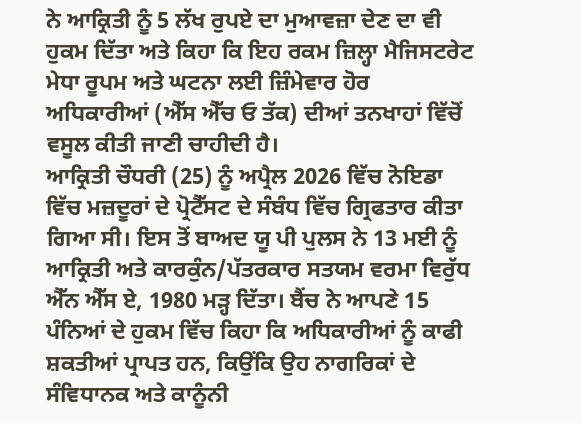ਨੇ ਆਕ੍ਰਿਤੀ ਨੂੰ 5 ਲੱਖ ਰੁਪਏ ਦਾ ਮੁਆਵਜ਼ਾ ਦੇਣ ਦਾ ਵੀ ਹੁਕਮ ਦਿੱਤਾ ਅਤੇ ਕਿਹਾ ਕਿ ਇਹ ਰਕਮ ਜ਼ਿਲ੍ਹਾ ਮੈਜਿਸਟਰੇਟ ਮੇਧਾ ਰੂਪਮ ਅਤੇ ਘਟਨਾ ਲਈ ਜ਼ਿੰਮੇਵਾਰ ਹੋਰ ਅਧਿਕਾਰੀਆਂ (ਐੱਸ ਐੱਚ ਓ ਤੱਕ) ਦੀਆਂ ਤਨਖਾਹਾਂ ਵਿੱਚੋਂ ਵਸੂਲ ਕੀਤੀ ਜਾਣੀ ਚਾਹੀਦੀ ਹੈ।
ਆਕ੍ਰਿਤੀ ਚੌਧਰੀ (25) ਨੂੰ ਅਪ੍ਰੈਲ 2026 ਵਿੱਚ ਨੋਇਡਾ ਵਿੱਚ ਮਜ਼ਦੂਰਾਂ ਦੇ ਪ੍ਰੋਟੈੱਸਟ ਦੇ ਸੰਬੰਧ ਵਿੱਚ ਗ੍ਰਿਫਤਾਰ ਕੀਤਾ ਗਿਆ ਸੀ। ਇਸ ਤੋਂ ਬਾਅਦ ਯੂ ਪੀ ਪੁਲਸ ਨੇ 13 ਮਈ ਨੂੰ ਆਕ੍ਰਿਤੀ ਅਤੇ ਕਾਰਕੁੰਨ/ਪੱਤਰਕਾਰ ਸਤਯਮ ਵਰਮਾ ਵਿਰੁੱਧ ਐੱਨ ਐੱਸ ਏ, 1980 ਮੜ੍ਹ ਦਿੱਤਾ। ਬੈਂਚ ਨੇ ਆਪਣੇ 15 ਪੰਨਿਆਂ ਦੇ ਹੁਕਮ ਵਿੱਚ ਕਿਹਾ ਕਿ ਅਧਿਕਾਰੀਆਂ ਨੂੰ ਕਾਫੀ ਸ਼ਕਤੀਆਂ ਪ੍ਰਾਪਤ ਹਨ, ਕਿਉਂਕਿ ਉਹ ਨਾਗਰਿਕਾਂ ਦੇ ਸੰਵਿਧਾਨਕ ਅਤੇ ਕਾਨੂੰਨੀ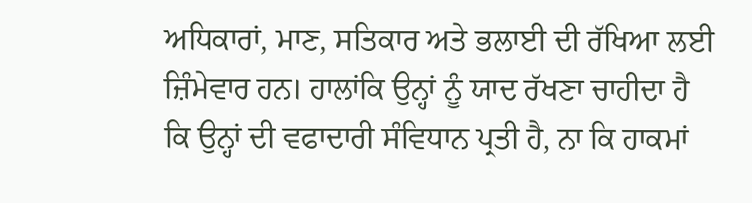ਅਧਿਕਾਰਾਂ, ਮਾਣ, ਸਤਿਕਾਰ ਅਤੇ ਭਲਾਈ ਦੀ ਰੱਖਿਆ ਲਈ ਜ਼ਿੰਮੇਵਾਰ ਹਨ। ਹਾਲਾਂਕਿ ਉਨ੍ਹਾਂ ਨੂੰ ਯਾਦ ਰੱਖਣਾ ਚਾਹੀਦਾ ਹੈ ਕਿ ਉਨ੍ਹਾਂ ਦੀ ਵਫਾਦਾਰੀ ਸੰਵਿਧਾਨ ਪ੍ਰਤੀ ਹੈ, ਨਾ ਕਿ ਹਾਕਮਾਂ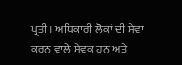ਪ੍ਰਤੀ। ਅਧਿਕਾਰੀ ਲੋਕਾਂ ਦੀ ਸੇਵਾ ਕਰਨ ਵਾਲੇ ਸੇਵਕ ਹਨ ਅਤੇ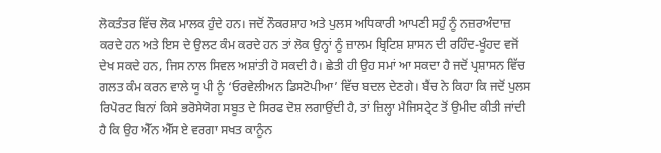ਲੋਕਤੰਤਰ ਵਿੱਚ ਲੋਕ ਮਾਲਕ ਹੁੰਦੇ ਹਨ। ਜਦੋਂ ਨੌਕਰਸ਼ਾਹ ਅਤੇ ਪੁਲਸ ਅਧਿਕਾਰੀ ਆਪਣੀ ਸਹੁੰ ਨੂੰ ਨਜ਼ਰਅੰਦਾਜ਼ ਕਰਦੇ ਹਨ ਅਤੇ ਇਸ ਦੇ ਉਲਟ ਕੰਮ ਕਰਦੇ ਹਨ ਤਾਂ ਲੋਕ ਉਨ੍ਹਾਂ ਨੂੰ ਜ਼ਾਲਮ ਬ੍ਰਿਟਿਸ਼ ਸ਼ਾਸਨ ਦੀ ਰਹਿੰਦ-ਖੂੰਹਦ ਵਜੋਂ ਦੇਖ ਸਕਦੇ ਹਨ, ਜਿਸ ਨਾਲ ਸਿਵਲ ਅਸ਼ਾਂਤੀ ਹੋ ਸਕਦੀ ਹੈ। ਛੇਤੀ ਹੀ ਉਹ ਸਮਾਂ ਆ ਸਕਦਾ ਹੈ ਜਦੋਂ ਪ੍ਰਸ਼ਾਸਨ ਵਿੱਚ ਗਲਤ ਕੰਮ ਕਰਨ ਵਾਲੇ ਯੂ ਪੀ ਨੂੰ ‘ਓਰਵੇਲੀਅਨ ਡਿਸਟੋਪੀਆ’ ਵਿੱਚ ਬਦਲ ਦੇਣਗੇ। ਬੈਂਚ ਨੇ ਕਿਹਾ ਕਿ ਜਦੋਂ ਪੁਲਸ ਰਿਪੋਰਟ ਬਿਨਾਂ ਕਿਸੇ ਭਰੋਸੇਯੋਗ ਸਬੂਤ ਦੇ ਸਿਰਫ ਦੋਸ਼ ਲਗਾਉਂਦੀ ਹੈ, ਤਾਂ ਜ਼ਿਲ੍ਹਾ ਮੈਜਿਸਟ੍ਰੇਟ ਤੋਂ ਉਮੀਦ ਕੀਤੀ ਜਾਂਦੀ ਹੈ ਕਿ ਉਹ ਐੱਨ ਐੱਸ ਏ ਵਰਗਾ ਸਖਤ ਕਾਨੂੰਨ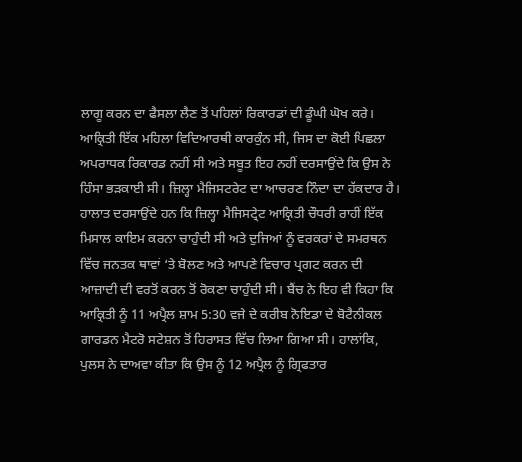ਲਾਗੂ ਕਰਨ ਦਾ ਫੈਸਲਾ ਲੈਣ ਤੋਂ ਪਹਿਲਾਂ ਰਿਕਾਰਡਾਂ ਦੀ ਡੂੰਘੀ ਘੋਖ ਕਰੇ। ਆਕ੍ਰਿਤੀ ਇੱਕ ਮਹਿਲਾ ਵਿਦਿਆਰਥੀ ਕਾਰਕੁੰਨ ਸੀ, ਜਿਸ ਦਾ ਕੋਈ ਪਿਛਲਾ ਅਪਰਾਧਕ ਰਿਕਾਰਡ ਨਹੀਂ ਸੀ ਅਤੇ ਸਬੂਤ ਇਹ ਨਹੀਂ ਦਰਸਾਉਂਦੇ ਕਿ ਉਸ ਨੇ ਹਿੰਸਾ ਭੜਕਾਈ ਸੀ। ਜ਼ਿਲ੍ਹਾ ਮੈਜਿਸਟਰੇਟ ਦਾ ਆਚਰਣ ਨਿੰਦਾ ਦਾ ਹੱਕਦਾਰ ਹੈ। ਹਾਲਾਤ ਦਰਸਾਉਂਦੇ ਹਨ ਕਿ ਜ਼ਿਲ੍ਹਾ ਮੈਜਿਸਟ੍ਰੇਟ ਆਕ੍ਰਿਤੀ ਚੌਧਰੀ ਰਾਹੀਂ ਇੱਕ ਮਿਸਾਲ ਕਾਇਮ ਕਰਨਾ ਚਾਹੁੰਦੀ ਸੀ ਅਤੇ ਦੁਜਿਆਂ ਨੂੰ ਵਰਕਰਾਂ ਦੇ ਸਮਰਥਨ ਵਿੱਚ ਜਨਤਕ ਥਾਵਾਂ ‘ਤੇ ਬੋਲਣ ਅਤੇ ਆਪਣੇ ਵਿਚਾਰ ਪ੍ਰਗਟ ਕਰਨ ਦੀ ਆਜ਼ਾਦੀ ਦੀ ਵਰਤੋਂ ਕਰਨ ਤੋਂ ਰੋਕਣਾ ਚਾਹੁੰਦੀ ਸੀ। ਬੈਂਚ ਨੇ ਇਹ ਵੀ ਕਿਹਾ ਕਿ ਆਕ੍ਰਿਤੀ ਨੂੰ 11 ਅਪ੍ਰੈਲ ਸ਼ਾਮ 5:30 ਵਜੇ ਦੇ ਕਰੀਬ ਨੋਇਡਾ ਦੇ ਬੋਟੈਨੀਕਲ ਗਾਰਡਨ ਮੈਟਰੋ ਸਟੇਸ਼ਨ ਤੋਂ ਹਿਰਾਸਤ ਵਿੱਚ ਲਿਆ ਗਿਆ ਸੀ। ਹਾਲਾਂਕਿ, ਪੁਲਸ ਨੇ ਦਾਅਵਾ ਕੀਤਾ ਕਿ ਉਸ ਨੂੰ 12 ਅਪ੍ਰੈਲ ਨੂੰ ਗ੍ਰਿਫਤਾਰ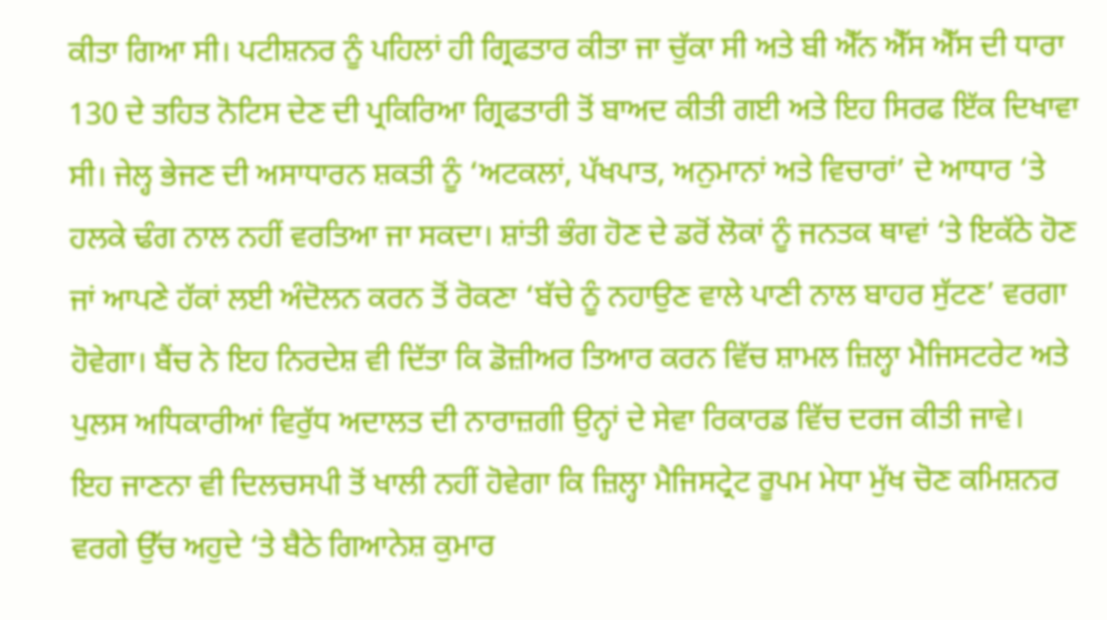ਕੀਤਾ ਗਿਆ ਸੀ। ਪਟੀਸ਼ਨਰ ਨੂੰ ਪਹਿਲਾਂ ਹੀ ਗ੍ਰਿਫਤਾਰ ਕੀਤਾ ਜਾ ਚੁੱਕਾ ਸੀ ਅਤੇ ਬੀ ਐੱਨ ਐੱਸ ਐੱਸ ਦੀ ਧਾਰਾ 130 ਦੇ ਤਹਿਤ ਨੋਟਿਸ ਦੇਣ ਦੀ ਪ੍ਰਕਿਰਿਆ ਗ੍ਰਿਫਤਾਰੀ ਤੋਂ ਬਾਅਦ ਕੀਤੀ ਗਈ ਅਤੇ ਇਹ ਸਿਰਫ ਇੱਕ ਦਿਖਾਵਾ ਸੀ। ਜੇਲ੍ਹ ਭੇਜਣ ਦੀ ਅਸਾਧਾਰਨ ਸ਼ਕਤੀ ਨੂੰ ‘ਅਟਕਲਾਂ, ਪੱਖਪਾਤ, ਅਨੁਮਾਨਾਂ ਅਤੇ ਵਿਚਾਰਾਂ’ ਦੇ ਆਧਾਰ ‘ਤੇ ਹਲਕੇ ਢੰਗ ਨਾਲ ਨਹੀਂ ਵਰਤਿਆ ਜਾ ਸਕਦਾ। ਸ਼ਾਂਤੀ ਭੰਗ ਹੋਣ ਦੇ ਡਰੋਂ ਲੋਕਾਂ ਨੂੰ ਜਨਤਕ ਥਾਵਾਂ ‘ਤੇ ਇਕੱਠੇ ਹੋਣ ਜਾਂ ਆਪਣੇ ਹੱਕਾਂ ਲਈ ਅੰਦੋਲਨ ਕਰਨ ਤੋਂ ਰੋਕਣਾ ‘ਬੱਚੇ ਨੂੰ ਨਹਾਉਣ ਵਾਲੇ ਪਾਣੀ ਨਾਲ ਬਾਹਰ ਸੁੱਟਣ’ ਵਰਗਾ ਹੋਵੇਗਾ। ਬੈਂਚ ਨੇ ਇਹ ਨਿਰਦੇਸ਼ ਵੀ ਦਿੱਤਾ ਕਿ ਡੋਜ਼ੀਅਰ ਤਿਆਰ ਕਰਨ ਵਿੱਚ ਸ਼ਾਮਲ ਜ਼ਿਲ੍ਹਾ ਮੈਜਿਸਟਰੇਟ ਅਤੇ ਪੁਲਸ ਅਧਿਕਾਰੀਆਂ ਵਿਰੁੱਧ ਅਦਾਲਤ ਦੀ ਨਾਰਾਜ਼ਗੀ ਉਨ੍ਹਾਂ ਦੇ ਸੇਵਾ ਰਿਕਾਰਡ ਵਿੱਚ ਦਰਜ ਕੀਤੀ ਜਾਵੇ।
ਇਹ ਜਾਣਨਾ ਵੀ ਦਿਲਚਸਪੀ ਤੋਂ ਖਾਲੀ ਨਹੀਂ ਹੋਵੇਗਾ ਕਿ ਜ਼ਿਲ੍ਹਾ ਮੈਜਿਸਟ੍ਰੇਟ ਰੂਪਮ ਮੇਧਾ ਮੁੱਖ ਚੋਣ ਕਮਿਸ਼ਨਰ ਵਰਗੇ ਉੱਚ ਅਹੁਦੇ ‘ਤੇ ਬੈਠੇ ਗਿਆਨੇਸ਼ ਕੁਮਾਰ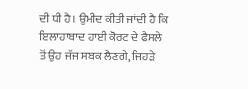ਦੀ ਧੀ ਹੈ। ਉਮੀਦ ਕੀਤੀ ਜਾਂਦੀ ਹੈ ਕਿ ਇਲਾਹਾਬਾਦ ਹਾਈ ਕੋਰਟ ਦੇ ਫੈਸਲੇ ਤੋਂ ਉਹ ਜੱਜ ਸਬਕ ਲੈਣਗੇ, ਜਿਹੜੇ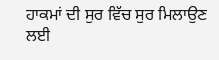ਹਾਕਮਾਂ ਦੀ ਸੁਰ ਵਿੱਚ ਸੁਰ ਮਿਲਾਉਣ ਲਈ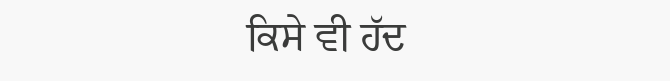ਕਿਸੇ ਵੀ ਹੱਦ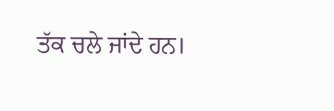ਤੱਕ ਚਲੇ ਜਾਂਦੇ ਹਨ।